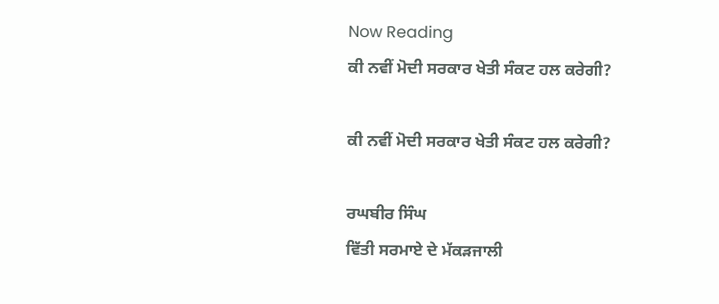Now Reading
ਕੀ ਨਵੀਂ ਮੋਦੀ ਸਰਕਾਰ ਖੇਤੀ ਸੰਕਟ ਹਲ ਕਰੇਗੀ?

ਕੀ ਨਵੀਂ ਮੋਦੀ ਸਰਕਾਰ ਖੇਤੀ ਸੰਕਟ ਹਲ ਕਰੇਗੀ?

ਰਘਬੀਰ ਸਿੰਘ
ਵਿੱਤੀ ਸਰਮਾਏ ਦੇ ਮੱਕੜਜਾਲੀ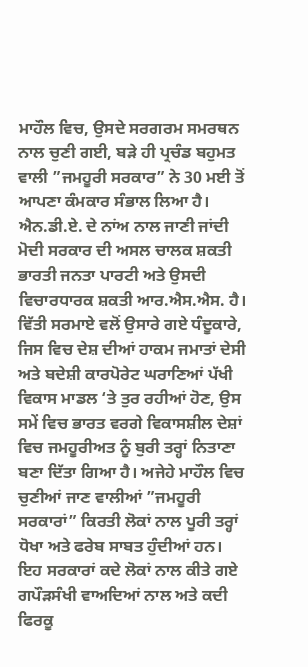ਮਾਹੌਲ ਵਿਚ, ਉਸਦੇ ਸਰਗਰਮ ਸਮਰਥਨ ਨਾਲ ਚੁਣੀ ਗਈ, ਬੜੇ ਹੀ ਪ੍ਰਚੰਡ ਬਹੁਮਤ ਵਾਲੀ ”ਜਮਹੂਰੀ ਸਰਕਾਰ” ਨੇ 30 ਮਈ ਤੋਂ ਆਪਣਾ ਕੰਮਕਾਰ ਸੰਭਾਲ ਲਿਆ ਹੈ। ਐਨ.ਡੀ.ਏ. ਦੇ ਨਾਂਅ ਨਾਲ ਜਾਣੀ ਜਾਂਦੀ ਮੋਦੀ ਸਰਕਾਰ ਦੀ ਅਸਲ ਚਾਲਕ ਸ਼ਕਤੀ ਭਾਰਤੀ ਜਨਤਾ ਪਾਰਟੀ ਅਤੇ ਉਸਦੀ ਵਿਚਾਰਧਾਰਕ ਸ਼ਕਤੀ ਆਰ.ਐਸ.ਐਸ. ਹੈ। ਵਿੱਤੀ ਸਰਮਾਏ ਵਲੋਂ ਉਸਾਰੇ ਗਏ ਧੰਦੂਕਾਰੇ, ਜਿਸ ਵਿਚ ਦੇਸ਼ ਦੀਆਂ ਹਾਕਮ ਜਮਾਤਾਂ ਦੇਸੀ ਅਤੇ ਬਦੇਸ਼ੀ ਕਾਰਪੋਰੇਟ ਘਰਾਣਿਆਂ ਪੱਖੀ ਵਿਕਾਸ ਮਾਡਲ ‘ਤੇ ਤੁਰ ਰਹੀਆਂ ਹੋਣ, ਉਸ ਸਮੇਂ ਵਿਚ ਭਾਰਤ ਵਰਗੇ ਵਿਕਾਸਸ਼ੀਲ ਦੇਸ਼ਾਂ ਵਿਚ ਜਮਹੂਰੀਅਤ ਨੂੰ ਬੁਰੀ ਤਰ੍ਹਾਂ ਨਿਤਾਣਾ ਬਣਾ ਦਿੱਤਾ ਗਿਆ ਹੈ। ਅਜੇਹੇ ਮਾਹੌਲ ਵਿਚ ਚੁਣੀਆਂ ਜਾਣ ਵਾਲੀਆਂ ”ਜਮਹੂਰੀ ਸਰਕਾਰਾਂ” ਕਿਰਤੀ ਲੋਕਾਂ ਨਾਲ ਪੂਰੀ ਤਰ੍ਹਾਂ ਧੋਖਾ ਅਤੇ ਫਰੇਬ ਸਾਬਤ ਹੁੰਦੀਆਂ ਹਨ। ਇਹ ਸਰਕਾਰਾਂ ਕਦੇ ਲੋਕਾਂ ਨਾਲ ਕੀਤੇ ਗਏ ਗਪੌੜਸੰਖੀ ਵਾਅਦਿਆਂ ਨਾਲ ਅਤੇ ਕਦੀ ਫਿਰਕੂ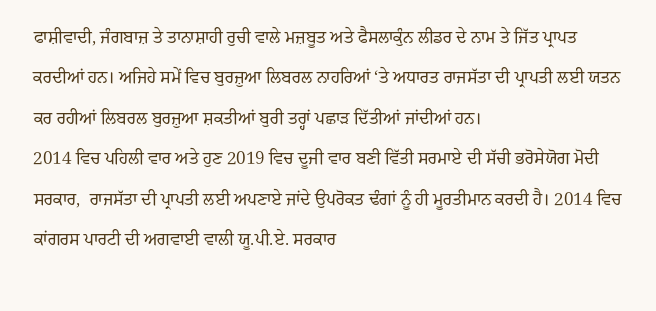ਫਾਸ਼ੀਵਾਦੀ, ਜੰਗਬਾਜ਼ ਤੇ ਤਾਨਾਸ਼ਾਹੀ ਰੁਚੀ ਵਾਲੇ ਮਜ਼ਬੂਤ ਅਤੇ ਫੈਸਲਾਕੁੰਨ ਲੀਡਰ ਦੇ ਨਾਮ ਤੇ ਜਿੱਤ ਪ੍ਰਾਪਤ ਕਰਦੀਆਂ ਹਨ। ਅਜਿਹੇ ਸਮੇਂ ਵਿਚ ਬੁਰਜ਼ੁਆ ਲਿਬਰਲ ਨਾਹਰਿਆਂ ‘ਤੇ ਅਧਾਰਤ ਰਾਜਸੱਤਾ ਦੀ ਪ੍ਰਾਪਤੀ ਲਈ ਯਤਨ ਕਰ ਰਹੀਆਂ ਲਿਬਰਲ ਬੁਰਜ਼ੁਆ ਸ਼ਕਤੀਆਂ ਬੁਰੀ ਤਰ੍ਹਾਂ ਪਛਾੜ ਦਿੱਤੀਆਂ ਜਾਂਦੀਆਂ ਹਨ।
2014 ਵਿਚ ਪਹਿਲੀ ਵਾਰ ਅਤੇ ਹੁਣ 2019 ਵਿਚ ਦੂਜੀ ਵਾਰ ਬਣੀ ਵਿੱਤੀ ਸਰਮਾਏ ਦੀ ਸੱਚੀ ਭਰੋਸੇਯੋਗ ਮੋਦੀ ਸਰਕਾਰ,  ਰਾਜਸੱਤਾ ਦੀ ਪ੍ਰਾਪਤੀ ਲਈ ਅਪਣਾਏ ਜਾਂਦੇ ਉਪਰੋਕਤ ਢੰਗਾਂ ਨੂੰ ਹੀ ਮੂਰਤੀਮਾਨ ਕਰਦੀ ਹੈ। 2014 ਵਿਚ ਕਾਂਗਰਸ ਪਾਰਟੀ ਦੀ ਅਗਵਾਈ ਵਾਲੀ ਯੂ.ਪੀ.ਏ. ਸਰਕਾਰ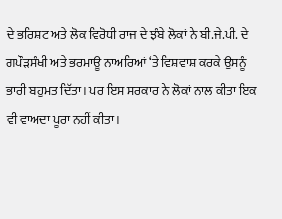ਦੇ ਭਰਿਸ਼ਟ ਅਤੇ ਲੋਕ ਵਿਰੋਧੀ ਰਾਜ ਦੇ ਝੰਬੇ ਲੋਕਾਂ ਨੇ ਬੀ.ਜੇ.ਪੀ. ਦੇ ਗਪੌੜਸੰਖੀ ਅਤੇ ਭਰਮਾਊ ਨਾਅਰਿਆਂ ‘ਤੇ ਵਿਸ਼ਵਾਸ਼ ਕਰਕੇ ਉਸਨੂੰ ਭਾਰੀ ਬਹੁਮਤ ਦਿੱਤਾ। ਪਰ ਇਸ ਸਰਕਾਰ ਨੇ ਲੋਕਾਂ ਨਾਲ ਕੀਤਾ ਇਕ ਵੀ ਵਾਅਦਾ ਪੂਰਾ ਨਹੀਂ ਕੀਤਾ।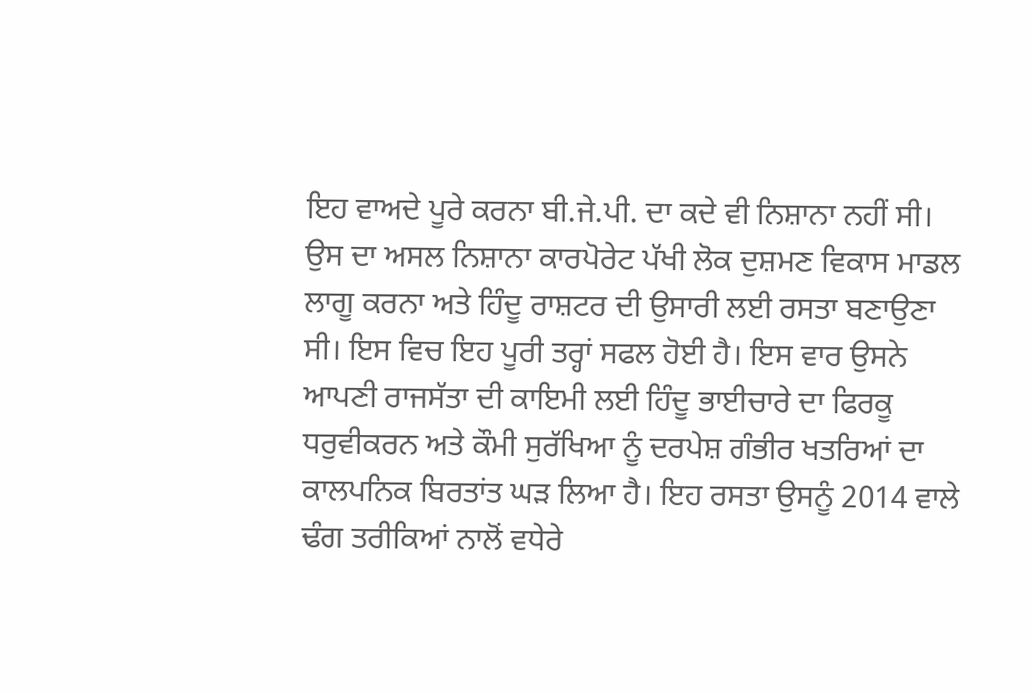ਇਹ ਵਾਅਦੇ ਪੂਰੇ ਕਰਨਾ ਬੀ.ਜੇ.ਪੀ. ਦਾ ਕਦੇ ਵੀ ਨਿਸ਼ਾਨਾ ਨਹੀਂ ਸੀ। ਉਸ ਦਾ ਅਸਲ ਨਿਸ਼ਾਨਾ ਕਾਰਪੋਰੇਟ ਪੱਖੀ ਲੋਕ ਦੁਸ਼ਮਣ ਵਿਕਾਸ ਮਾਡਲ ਲਾਗੂ ਕਰਨਾ ਅਤੇ ਹਿੰਦੂ ਰਾਸ਼ਟਰ ਦੀ ਉਸਾਰੀ ਲਈ ਰਸਤਾ ਬਣਾਉਣਾ ਸੀ। ਇਸ ਵਿਚ ਇਹ ਪੂਰੀ ਤਰ੍ਹਾਂ ਸਫਲ ਹੋਈ ਹੈ। ਇਸ ਵਾਰ ਉਸਨੇ ਆਪਣੀ ਰਾਜਸੱਤਾ ਦੀ ਕਾਇਮੀ ਲਈ ਹਿੰਦੂ ਭਾਈਚਾਰੇ ਦਾ ਫਿਰਕੂ ਧਰੁਵੀਕਰਨ ਅਤੇ ਕੌਮੀ ਸੁਰੱਖਿਆ ਨੂੰ ਦਰਪੇਸ਼ ਗੰਭੀਰ ਖਤਰਿਆਂ ਦਾ ਕਾਲਪਨਿਕ ਬਿਰਤਾਂਤ ਘੜ ਲਿਆ ਹੈ। ਇਹ ਰਸਤਾ ਉਸਨੂੰ 2014 ਵਾਲੇ ਢੰਗ ਤਰੀਕਿਆਂ ਨਾਲੋਂ ਵਧੇਰੇ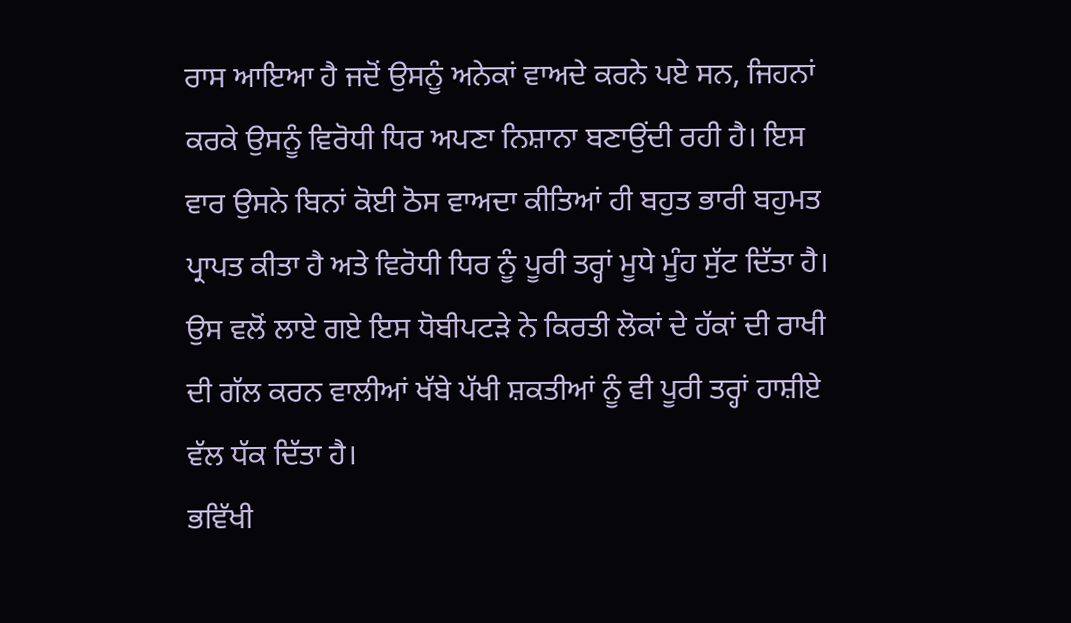ਰਾਸ ਆਇਆ ਹੈ ਜਦੋਂ ਉਸਨੂੰ ਅਨੇਕਾਂ ਵਾਅਦੇ ਕਰਨੇ ਪਏ ਸਨ, ਜਿਹਨਾਂ ਕਰਕੇ ਉਸਨੂੰ ਵਿਰੋਧੀ ਧਿਰ ਅਪਣਾ ਨਿਸ਼ਾਨਾ ਬਣਾਉਂਦੀ ਰਹੀ ਹੈ। ਇਸ ਵਾਰ ਉਸਨੇ ਬਿਨਾਂ ਕੋਈ ਠੋਸ ਵਾਅਦਾ ਕੀਤਿਆਂ ਹੀ ਬਹੁਤ ਭਾਰੀ ਬਹੁਮਤ ਪ੍ਰਾਪਤ ਕੀਤਾ ਹੈ ਅਤੇ ਵਿਰੋਧੀ ਧਿਰ ਨੂੰ ਪੂਰੀ ਤਰ੍ਹਾਂ ਮੂਧੇ ਮੂੰਹ ਸੁੱਟ ਦਿੱਤਾ ਹੈ। ਉਸ ਵਲੋਂ ਲਾਏ ਗਏ ਇਸ ਧੋਬੀਪਟੜੇ ਨੇ ਕਿਰਤੀ ਲੋਕਾਂ ਦੇ ਹੱਕਾਂ ਦੀ ਰਾਖੀ ਦੀ ਗੱਲ ਕਰਨ ਵਾਲੀਆਂ ਖੱਬੇ ਪੱਖੀ ਸ਼ਕਤੀਆਂ ਨੂੰ ਵੀ ਪੂਰੀ ਤਰ੍ਹਾਂ ਹਾਸ਼ੀਏ ਵੱਲ ਧੱਕ ਦਿੱਤਾ ਹੈ।
ਭਵਿੱਖੀ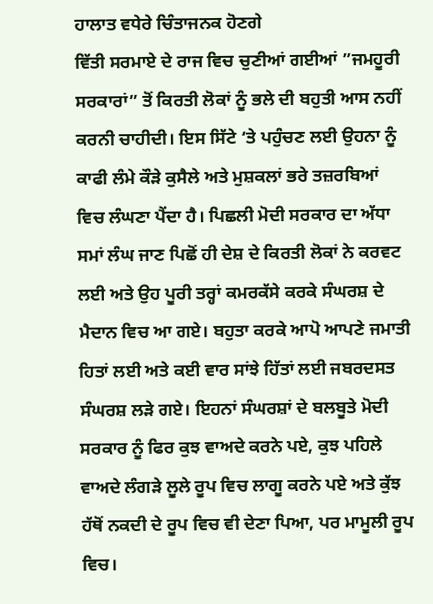ਹਾਲਾਤ ਵਧੇਰੇ ਚਿੰਤਾਜਨਕ ਹੋਣਗੇ
ਵਿੱਤੀ ਸਰਮਾਏ ਦੇ ਰਾਜ ਵਿਚ ਚੁਣੀਆਂ ਗਈਆਂ ”ਜਮਹੂਰੀ ਸਰਕਾਰਾਂ” ਤੋਂ ਕਿਰਤੀ ਲੋਕਾਂ ਨੂੰ ਭਲੇ ਦੀ ਬਹੁਤੀ ਆਸ ਨਹੀਂ ਕਰਨੀ ਚਾਹੀਦੀ। ਇਸ ਸਿੱਟੇ ‘ਤੇ ਪਹੁੰਚਣ ਲਈ ਉਹਨਾ ਨੂੰ ਕਾਫੀ ਲੰਮੇ ਕੌੜੇ ਕੁਸੈਲੇ ਅਤੇ ਮੁਸ਼ਕਲਾਂ ਭਰੇ ਤਜ਼ਰਬਿਆਂ ਵਿਚ ਲੰਘਣਾ ਪੈਂਦਾ ਹੈ। ਪਿਛਲੀ ਮੋਦੀ ਸਰਕਾਰ ਦਾ ਅੱਧਾ ਸਮਾਂ ਲੰਘ ਜਾਣ ਪਿਛੋਂ ਹੀ ਦੇਸ਼ ਦੇ ਕਿਰਤੀ ਲੋਕਾਂ ਨੇ ਕਰਵਟ ਲਈ ਅਤੇ ਉਹ ਪੂਰੀ ਤਰ੍ਹਾਂ ਕਮਰਕੱਸੇ ਕਰਕੇ ਸੰਘਰਸ਼ ਦੇ ਮੈਦਾਨ ਵਿਚ ਆ ਗਏ। ਬਹੁਤਾ ਕਰਕੇ ਆਪੋ ਆਪਣੇ ਜਮਾਤੀ ਹਿਤਾਂ ਲਈ ਅਤੇ ਕਈ ਵਾਰ ਸਾਂਝੇ ਹਿੱਤਾਂ ਲਈ ਜਬਰਦਸਤ ਸੰਘਰਸ਼ ਲੜੇ ਗਏ। ਇਹਨਾਂ ਸੰਘਰਸ਼ਾਂ ਦੇ ਬਲਬੂਤੇ ਮੋਦੀ ਸਰਕਾਰ ਨੂੰ ਫਿਰ ਕੁਝ ਵਾਅਦੇ ਕਰਨੇ ਪਏ, ਕੁਝ ਪਹਿਲੇ ਵਾਅਦੇ ਲੰਗੜੇ ਲੂਲੇ ਰੂਪ ਵਿਚ ਲਾਗੂ ਕਰਨੇ ਪਏ ਅਤੇ ਕੁੱਝ ਹੱਥੋਂ ਨਕਦੀ ਦੇ ਰੂਪ ਵਿਚ ਵੀ ਦੇਣਾ ਪਿਆ, ਪਰ ਮਾਮੂਲੀ ਰੂਪ ਵਿਚ।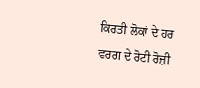ਕਿਰਤੀ ਲੋਕਾਂ ਦੇ ਹਰ ਵਰਗ ਦੇ ਰੋਟੀ ਰੋਜ਼ੀ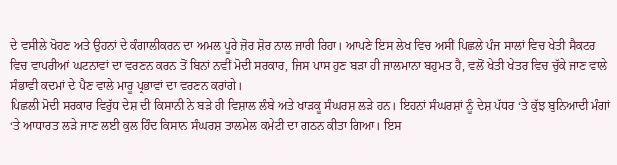ਦੇ ਵਸੀਲੇ ਖੋਹਣ ਅਤੇ ਉਹਨਾਂ ਦੇ ਕੰਗਾਲੀਕਰਨ ਦਾ ਅਮਲ ਪੂਰੇ ਜ਼ੋਰ ਸ਼ੋਰ ਨਾਲ ਜਾਰੀ ਰਿਹਾ। ਆਪਣੇ ਇਸ ਲੇਖ ਵਿਚ ਅਸੀਂ ਪਿਛਲੇ ਪੰਜ ਸਾਲਾਂ ਵਿਚ ਖੇਤੀ ਸੈਕਟਰ ਵਿਚ ਵਾਪਰੀਆਂ ਘਟਨਾਵਾਂ ਦਾ ਵਰਣਨ ਕਰਨ ਤੋਂ ਬਿਨਾਂ ਨਵੀਂ ਮੋਦੀ ਸਰਕਾਰ, ਜਿਸ ਪਾਸ ਹੁਣ ਬੜਾ ਹੀ ਜਾਲਮਾਨਾ ਬਹੁਮਤ ਹੈ, ਵਲੋਂ ਖੇਤੀ ਖੇਤਰ ਵਿਚ ਚੁੱਕੇ ਜਾਣ ਵਾਲੇ ਸੰਭਾਵੀ ਕਦਮਾਂ ਦੇ ਪੈਣ ਵਾਲੇ ਮਾਰੂ ਪ੍ਰਭਾਵਾਂ ਦਾ ਵਰਣਨ ਕਰਾਂਗੇ।
ਪਿਛਲੀ ਮੋਦੀ ਸਰਕਾਰ ਵਿਰੁੱਧ ਦੇਸ਼ ਦੀ ਕਿਸਾਨੀ ਨੇ ਬੜੇ ਹੀ ਵਿਸ਼ਾਲ ਲੰਬੇ ਅਤੇ ਖਾੜਕੂ ਸੰਘਰਸ਼ ਲੜੇ ਹਨ। ਇਹਨਾਂ ਸੰਘਰਸ਼ਾਂ ਨੂੰ ਦੇਸ਼ ਪੱਧਰ ‘ਤੇ ਕੁੱਝ ਬੁਨਿਆਦੀ ਮੰਗਾਂ ‘ਤੇ ਆਧਾਰਤ ਲੜੇ ਜਾਣ ਲਈ ਕੁਲ ਹਿੰਦ ਕਿਸਾਨ ਸੰਘਰਸ਼ ਤਾਲਮੇਲ ਕਮੇਟੀ ਦਾ ਗਠਨ ਕੀਤਾ ਗਿਆ। ਇਸ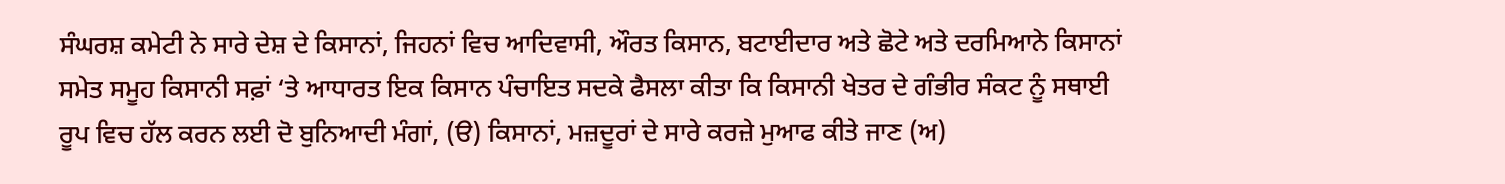ਸੰਘਰਸ਼ ਕਮੇਟੀ ਨੇ ਸਾਰੇ ਦੇਸ਼ ਦੇ ਕਿਸਾਨਾਂ, ਜਿਹਨਾਂ ਵਿਚ ਆਦਿਵਾਸੀ, ਔਰਤ ਕਿਸਾਨ, ਬਟਾਈਦਾਰ ਅਤੇ ਛੋਟੇ ਅਤੇ ਦਰਮਿਆਨੇ ਕਿਸਾਨਾਂ ਸਮੇਤ ਸਮੂਹ ਕਿਸਾਨੀ ਸਫ਼ਾਂ ‘ਤੇ ਆਧਾਰਤ ਇਕ ਕਿਸਾਨ ਪੰਚਾਇਤ ਸਦਕੇ ਫੈਸਲਾ ਕੀਤਾ ਕਿ ਕਿਸਾਨੀ ਖੇਤਰ ਦੇ ਗੰਭੀਰ ਸੰਕਟ ਨੂੰ ਸਥਾਈ ਰੂਪ ਵਿਚ ਹੱਲ ਕਰਨ ਲਈ ਦੋ ਬੁਨਿਆਦੀ ਮੰਗਾਂ, (ੳ) ਕਿਸਾਨਾਂ, ਮਜ਼ਦੂਰਾਂ ਦੇ ਸਾਰੇ ਕਰਜ਼ੇ ਮੁਆਫ ਕੀਤੇ ਜਾਣ (ਅ)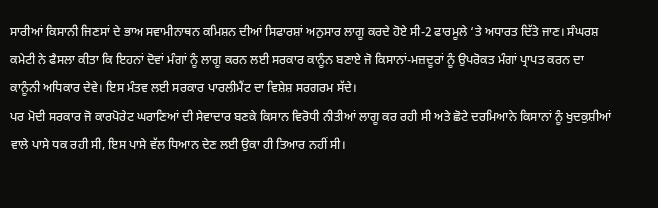ਸਾਰੀਆਂ ਕਿਸਾਨੀ ਜਿਣਸਾਂ ਦੇ ਭਾਅ ਸਵਾਮੀਨਾਥਨ ਕਮਿਸ਼ਨ ਦੀਆਂ ਸਿਫਾਰਸ਼ਾਂ ਅਨੁਸਾਰ ਲਾਗੂ ਕਰਦੇ ਹੋਏ ਸੀ-2 ਫਾਰਮੂਲੇ ‘ਤੇ ਅਧਾਰਤ ਦਿੱਤੇ ਜਾਣ। ਸੰਘਰਸ਼ ਕਮੇਟੀ ਨੇ ਫੈਸਲਾ ਕੀਤਾ ਕਿ ਇਹਨਾਂ ਦੋਵਾਂ ਮੰਗਾਂ ਨੂੰ ਲਾਗੂ ਕਰਨ ਲਈ ਸਰਕਾਰ ਕਾਨੂੰਨ ਬਣਾਏ ਜੋ ਕਿਸਾਨਾਂ-ਮਜ਼ਦੂਰਾਂ ਨੂੰ ਉਪਰੋਕਤ ਮੰਗਾਂ ਪ੍ਰਾਪਤ ਕਰਨ ਦਾ ਕਾਨੂੰਨੀ ਅਧਿਕਾਰ ਦੇਵੇ। ਇਸ ਮੰਤਵ ਲਈ ਸਰਕਾਰ ਪਾਰਲੀਮੈਂਟ ਦਾ ਵਿਸ਼ੇਸ਼ ਸਰਗਰਮ ਸੱਦੇ।
ਪਰ ਮੋਦੀ ਸਰਕਾਰ ਜੋ ਕਾਰਪੋਰੇਟ ਘਰਾਣਿਆਂ ਦੀ ਸੇਵਾਦਾਰ ਬਣਕੇ ਕਿਸਾਨ ਵਿਰੋਧੀ ਨੀਤੀਆਂ ਲਾਗੂ ਕਰ ਰਹੀ ਸੀ ਅਤੇ ਛੋਟੇ ਦਰਮਿਆਨੇ ਕਿਸਾਨਾਂ ਨੂੰ ਖੁਦਕੁਸ਼ੀਆਂ ਵਾਲੇ ਪਾਸੇ ਧਕ ਰਹੀ ਸੀ, ਇਸ ਪਾਸੇ ਵੱਲ ਧਿਆਨ ਦੇਣ ਲਈ ਉਕਾ ਹੀ ਤਿਆਰ ਨਹੀਂ ਸੀ।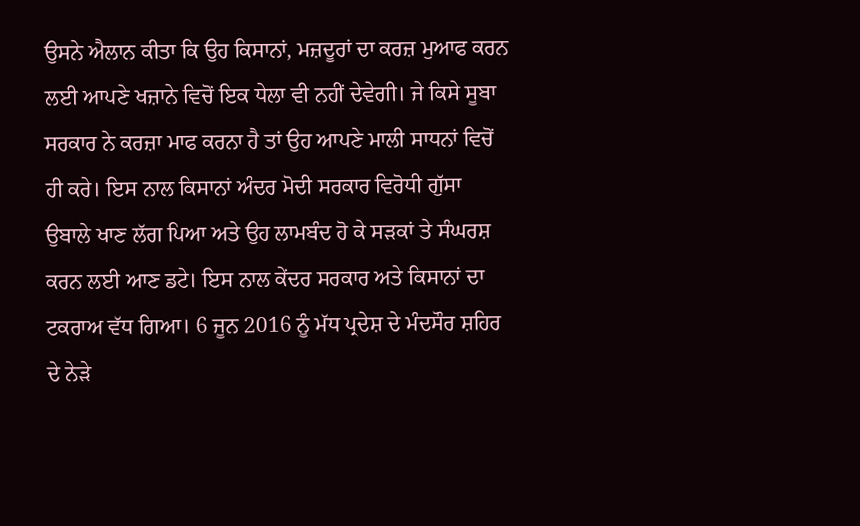ਉਸਨੇ ਐਲਾਨ ਕੀਤਾ ਕਿ ਉਹ ਕਿਸਾਨਾਂ, ਮਜ਼ਦੂਰਾਂ ਦਾ ਕਰਜ਼ ਮੁਆਫ ਕਰਨ ਲਈ ਆਪਣੇ ਖਜ਼ਾਨੇ ਵਿਚੋਂ ਇਕ ਧੇਲਾ ਵੀ ਨਹੀਂ ਦੇਵੇਗੀ। ਜੇ ਕਿਸੇ ਸੂਬਾ ਸਰਕਾਰ ਨੇ ਕਰਜ਼ਾ ਮਾਫ ਕਰਨਾ ਹੈ ਤਾਂ ਉਹ ਆਪਣੇ ਮਾਲੀ ਸਾਧਨਾਂ ਵਿਚੋਂ ਹੀ ਕਰੇ। ਇਸ ਨਾਲ ਕਿਸਾਨਾਂ ਅੰਦਰ ਮੋਦੀ ਸਰਕਾਰ ਵਿਰੋਧੀ ਗੁੱਸਾ ਉਬਾਲੇ ਖਾਣ ਲੱਗ ਪਿਆ ਅਤੇ ਉਹ ਲਾਮਬੰਦ ਹੋ ਕੇ ਸੜਕਾਂ ਤੇ ਸੰਘਰਸ਼ ਕਰਨ ਲਈ ਆਣ ਡਟੇ। ਇਸ ਨਾਲ ਕੇਂਦਰ ਸਰਕਾਰ ਅਤੇ ਕਿਸਾਨਾਂ ਦਾ ਟਕਰਾਅ ਵੱਧ ਗਿਆ। 6 ਜੂਨ 2016 ਨੂੰ ਮੱਧ ਪ੍ਰਦੇਸ਼ ਦੇ ਮੰਦਸੌਰ ਸ਼ਹਿਰ ਦੇ ਨੇੜੇ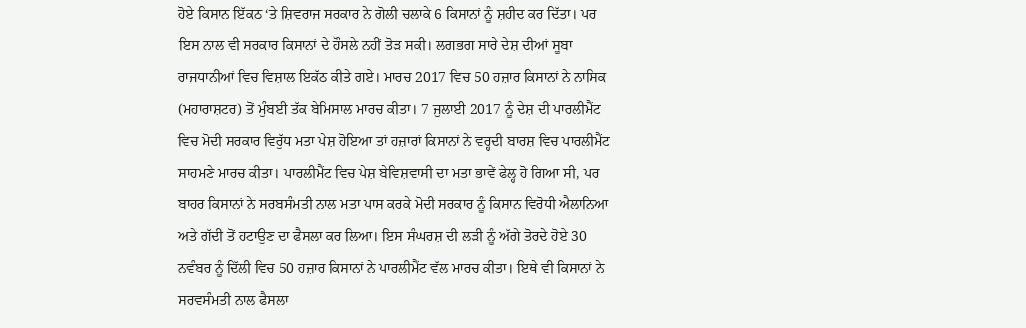ਹੋਏ ਕਿਸਾਨ ਇੱਕਠ ‘ਤੇ ਸ਼ਿਵਰਾਜ ਸਰਕਾਰ ਨੇ ਗੋਲੀ ਚਲਾਕੇ 6 ਕਿਸਾਨਾਂ ਨੂੰ ਸ਼ਹੀਦ ਕਰ ਦਿੱਤਾ। ਪਰ ਇਸ ਨਾਲ ਵੀ ਸਰਕਾਰ ਕਿਸਾਨਾਂ ਦੇ ਹੌਸਲੇ ਨਹੀਂ ਤੋੜ ਸਕੀ। ਲਗਭਗ ਸਾਰੇ ਦੇਸ਼ ਦੀਆਂ ਸੂਬਾ ਰਾਜਧਾਨੀਆਂ ਵਿਚ ਵਿਸ਼ਾਲ ਇਕੱਠ ਕੀਤੇ ਗਏ। ਮਾਰਚ 2017 ਵਿਚ 50 ਹਜ਼ਾਰ ਕਿਸਾਨਾਂ ਨੇ ਨਾਸਿਕ (ਮਹਾਰਾਸ਼ਟਰ) ਤੋਂ ਮੁੰਬਈ ਤੱਕ ਬੇਮਿਸਾਲ ਮਾਰਚ ਕੀਤਾ। 7 ਜੁਲਾਈ 2017 ਨੂੰ ਦੇਸ਼ ਦੀ ਪਾਰਲੀਮੈਂਟ ਵਿਚ ਮੋਦੀ ਸਰਕਾਰ ਵਿਰੁੱਧ ਮਤਾ ਪੇਸ਼ ਹੋਇਆ ਤਾਂ ਹਜ਼ਾਰਾਂ ਕਿਸਾਨਾਂ ਨੇ ਵਰ੍ਹਦੀ ਬਾਰਸ਼ ਵਿਚ ਪਾਰਲੀਮੈਂਟ ਸਾਹਮਣੇ ਮਾਰਚ ਕੀਤਾ। ਪਾਰਲੀਮੈਂਟ ਵਿਚ ਪੇਸ਼ ਬੇਵਿਸ਼ਵਾਸੀ ਦਾ ਮਤਾ ਭਾਵੇਂ ਫੇਲ੍ਹ ਹੋ ਗਿਆ ਸੀ, ਪਰ ਬਾਹਰ ਕਿਸਾਨਾਂ ਨੇ ਸਰਬਸੰਮਤੀ ਨਾਲ ਮਤਾ ਪਾਸ ਕਰਕੇ ਮੋਦੀ ਸਰਕਾਰ ਨੂੰ ਕਿਸਾਨ ਵਿਰੋਧੀ ਐਲਾਨਿਆ ਅਤੇ ਗੱਦੀ ਤੋਂ ਹਟਾਉਣ ਦਾ ਫੈਸਲਾ ਕਰ ਲਿਆ। ਇਸ ਸੰਘਰਸ਼ ਦੀ ਲੜੀ ਨੂੰ ਅੱਗੇ ਤੋਰਦੇ ਹੋਏ 30 ਨਵੰਬਰ ਨੂੰ ਦਿੱਲੀ ਵਿਚ 50 ਹਜ਼ਾਰ ਕਿਸਾਨਾਂ ਨੇ ਪਾਰਲੀਮੈਂਟ ਵੱਲ ਮਾਰਚ ਕੀਤਾ। ਇਥੇ ਵੀ ਕਿਸਾਨਾਂ ਨੇ ਸਰਵਸੰਮਤੀ ਨਾਲ ਫੈਸਲਾ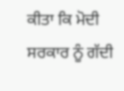ਕੀਤਾ ਕਿ ਮੋਦੀ ਸਰਕਾਰ ਨੂੰ ਗੱਦੀ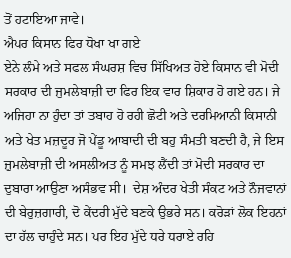ਤੋਂ ਹਟਾਇਆ ਜਾਵੇ।
ਐਪਰ ਕਿਸਾਨ ਫਿਰ ਧੋਖਾ ਖਾ ਗਏ
ਏਨੇ ਲੰਮੇ ਅਤੇ ਸਫਲ ਸੰਘਰਸ਼ ਵਿਚ ਸਿੱਖਿਅਤ ਹੋਏ ਕਿਸਾਨ ਵੀ ਮੋਦੀ ਸਰਕਾਰ ਦੀ ਜੁਮਲੇਬਾਜ਼ੀ ਦਾ ਫਿਰ ਇਕ ਵਾਰ ਸ਼ਿਕਾਰ ਹੋ ਗਏ ਹਨ। ਜੇ ਅਜਿਹਾ ਨਾ ਹੁੰਦਾ ਤਾਂ ਤਬਾਹ ਹੋ ਰਹੀ ਛੋਟੀ ਅਤੇ ਦਰਮਿਆਨੀ ਕਿਸਾਨੀ ਅਤੇ ਖੇਤ ਮਜ਼ਦੂਰ ਜੋ ਪੇਂਡੂ ਆਬਾਦੀ ਦੀ ਬਹੁ ਸੰਮਤੀ ਬਣਦੀ ਹੈ, ਜੇ ਇਸ ਜ਼ੁਮਲੇਬਾਜ਼ੀ ਦੀ ਅਸਲੀਅਤ ਨੂੰ ਸਮਝ ਲੈਂਦੀ ਤਾਂ ਮੋਦੀ ਸਰਕਾਰ ਦਾ ਦੁਬਾਰਾ ਆਉਣਾ ਅਸੰਭਵ ਸੀ।  ਦੇਸ਼ ਅੰਦਰ ਖੇਤੀ ਸੰਕਟ ਅਤੇ ਨੌਜਵਾਨਾਂ ਦੀ ਬੇਰੁਜ਼ਗਾਰੀ, ਦੋ ਕੇਂਦਰੀ ਮੁੱਦੇ ਬਣਕੇ ਉਭਰੇ ਸਨ। ਕਰੋੜਾਂ ਲੋਕ ਇਹਨਾਂ ਦਾ ਹੱਲ ਚਾਹੁੰਦੇ ਸਨ। ਪਰ ਇਹ ਮੁੱਦੇ ਧਰੇ ਧਰਾਏ ਰਹਿ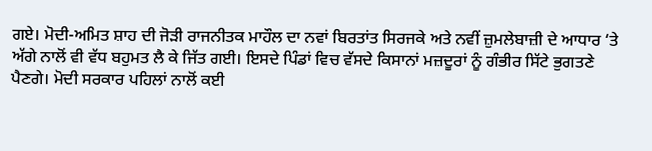ਗਏ। ਮੋਦੀ-ਅਮਿਤ ਸ਼ਾਹ ਦੀ ਜੋੜੀ ਰਾਜਨੀਤਕ ਮਾਹੌਲ ਦਾ ਨਵਾਂ ਬਿਰਤਾਂਤ ਸਿਰਜਕੇ ਅਤੇ ਨਵੀਂ ਜ਼ੁਮਲੇਬਾਜ਼ੀ ਦੇ ਆਧਾਰ ‘ਤੇ ਅੱਗੇ ਨਾਲੋਂ ਵੀ ਵੱਧ ਬਹੁਮਤ ਲੈ ਕੇ ਜਿੱਤ ਗਈ। ਇਸਦੇ ਪਿੰਡਾਂ ਵਿਚ ਵੱਸਦੇ ਕਿਸਾਨਾਂ ਮਜ਼ਦੂਰਾਂ ਨੂੰ ਗੰਭੀਰ ਸਿੱਟੇ ਭੁਗਤਣੇ ਪੈਣਗੇ। ਮੋਦੀ ਸਰਕਾਰ ਪਹਿਲਾਂ ਨਾਲੋਂ ਕਈ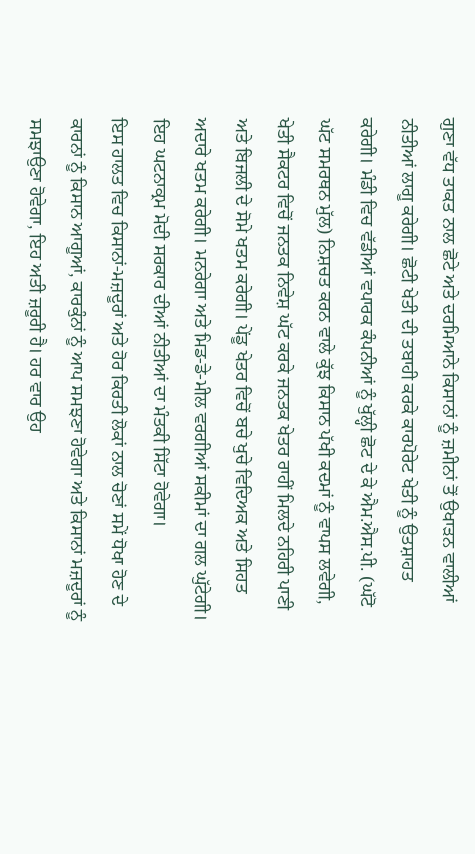ਗੁਣਾ ਵੱਧ ਤਾਕਤ ਨਾਲ ਛੋਟੇ ਅਤੇ ਦਰਮਿਆਨੇ ਕਿਸਾਨਾਂ ਨੂੰ ਜ਼ਮੀਨਾਂ ਤੋਂ ਉਖਾੜਨ ਵਾਲੀਆਂ ਨੀਤੀਆਂ ਲਾਗੂ ਕਰੇਗੀ। ਛੋਟੀ ਖੇਤੀ ਦੀ ਤਬਾਹੀ ਕਰਕੇ ਕਾਰਪੋਰੇਟ ਖੇਤੀ ਨੂੰ ਉਤਸ਼ਾਹਤ ਕਰੇਗੀ। ਮੰਡੀ ਵਿਚ ਵੱਡੀਆਂ ਵਪਾਰਕ ਕੰਪਨੀਆਂ ਨੂੰ ਖੁੱਲ੍ਹੀ ਛੋਟ ਦੇ ਕੇ ਐਮ.ਐਸ.ਪੀ. (ਘੱਟੋ ਘੱਟ ਸਮਰਥਨ ਮੁੱਲ) ਨਿਸ਼ਚਤ ਕਰਨ ਵਾਲੇ ਕੁੱਝ ਕਿਸਾਨ ਪੱਖੀ ਕਦਮਾਂ ਨੂੰ ਵਾਪਸ ਲਵੇਗੀ, ਖੇਤੀ ਸੈਕਟਰ ਵਿਚੋਂ ਜਨਤਕ ਨਿਵੇਸ਼ ਘੱਟ ਕਰਕੇ ਜਨਤਕ ਖੇਤਰ ਰਾਹੀਂ ਮਿਲਦੇ ਨਹਿਰੀ ਪਾਣੀ ਅਤੇ ਬਿਜਲੀ ਦੇ ਸੋਮੇ ਖਤਮ ਕਰੇਗੀ। ਪੇਂਡੂ ਖੇਤਰ ਵਿਚੋਂ ਬਚੇ ਖੁਚੇ ਵਿਦਿਅਕ ਅਤੇ ਸਿਹਤ ਅਦਾਰੇ ਖਤਮ ਕਰੇਗੀ। ਮਨਰੇਗਾ ਅਤੇ ਮਿਡ-ਡੇ-ਮੀਲ ਵਰਗੀਆਂ ਸਕੀਮਾਂ ਦਾ ਗਲ ਘੁੱਟੇਗੀ। ਇਹ ਘਟਨਾਕ੍ਰਮ ਮੋਦੀ ਸਰਕਾਰ ਦੀਆਂ ਨੀਤੀਆਂ ਦਾ ਮੰਤਕੀ ਸਿੱਟਾ ਹੋਵੇਗਾ।
ਇਸ ਹਾਲਤ ਵਿਚ ਕਿਸਾਨਾਂ-ਮਜ਼ਦੂਰਾਂ ਅਤੇ ਹੋਰ ਕਿਰਤੀ ਲੋਕਾਂ ਨਾਲ ਚੋਣਾਂ ਸਮੇਂ ਧੋਖਾ ਹੋਣ ਦੇ ਕਾਰਨਾਂ ਨੂੰ ਕਿਸਾਨ ਆਗੂਆਂ, ਕਾਰਕੁੰਨਾਂ ਨੂੰ ਆਪ ਸਮਝਣਾ ਹੋਵੇਗਾ ਅਤੇ ਕਿਸਾਨਾਂ ਮਜ਼ਦੂਰਾਂ ਨੂੰ ਸਮਝਾਉਣਾ ਹੋਵੇਗਾ, ਇਹ ਅਤੀ ਜ਼ਰੂਰੀ ਹੈ। ਹਰ ਵਾਰ ਉਹ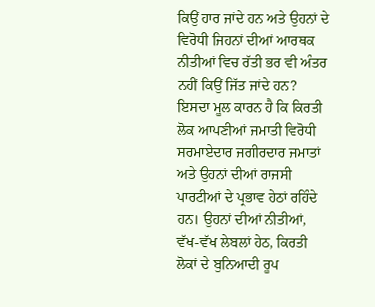ਕਿਉਂ ਹਾਰ ਜਾਂਦੇ ਹਨ ਅਤੇ ਉਹਨਾਂ ਦੇ ਵਿਰੋਧੀ ਜਿਹਨਾਂ ਦੀਆਂ ਆਰਥਕ ਨੀਤੀਆਂ ਵਿਚ ਰੱਤੀ ਭਰ ਵੀ ਅੰਤਰ ਨਹੀਂ ਕਿਉਂ ਜਿੱਤ ਜਾਂਦੇ ਹਨ? ਇਸਦਾ ਮੂਲ ਕਾਰਨ ਹੈ ਕਿ ਕਿਰਤੀ ਲੋਕ ਆਪਣੀਆਂ ਜਮਾਤੀ ਵਿਰੋਧੀ ਸਰਮਾਏਦਾਰ ਜਗੀਰਦਾਰ ਜਮਾਤਾਂ ਅਤੇ ਉਹਨਾਂ ਦੀਆਂ ਰਾਜਸੀ ਪਾਰਟੀਆਂ ਦੇ ਪ੍ਰਭਾਵ ਹੇਠਾਂ ਰਹਿੰਦੇ ਹਨ। ਉਹਨਾਂ ਦੀਆਂ ਨੀਤੀਆਂ, ਵੱਖ-ਵੱਖ ਲੇਬਲਾਂ ਹੇਠ, ਕਿਰਤੀ ਲੋਕਾਂ ਦੇ ਬੁਨਿਆਦੀ ਰੂਪ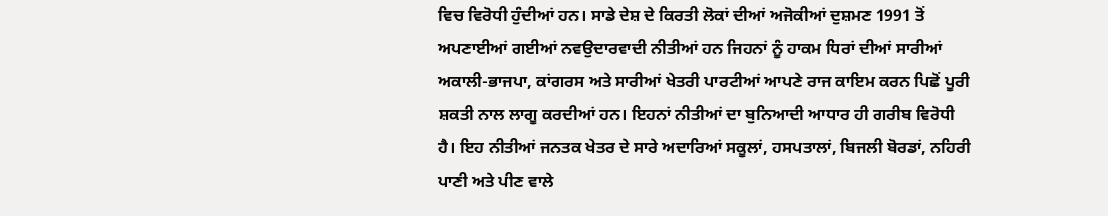ਵਿਚ ਵਿਰੋਧੀ ਹੁੰਦੀਆਂ ਹਨ। ਸਾਡੇ ਦੇਸ਼ ਦੇ ਕਿਰਤੀ ਲੋਕਾਂ ਦੀਆਂ ਅਜੋਕੀਆਂ ਦੁਸ਼ਮਣ 1991 ਤੋਂ ਅਪਣਾਈਆਂ ਗਈਆਂ ਨਵਉਦਾਰਵਾਦੀ ਨੀਤੀਆਂ ਹਨ ਜਿਹਨਾਂ ਨੂੰ ਹਾਕਮ ਧਿਰਾਂ ਦੀਆਂ ਸਾਰੀਆਂ ਅਕਾਲੀ-ਭਾਜਪਾ, ਕਾਂਗਰਸ ਅਤੇ ਸਾਰੀਆਂ ਖੇਤਰੀ ਪਾਰਟੀਆਂ ਆਪਣੇ ਰਾਜ ਕਾਇਮ ਕਰਨ ਪਿਛੋਂ ਪੂਰੀ ਸ਼ਕਤੀ ਨਾਲ ਲਾਗੂ ਕਰਦੀਆਂ ਹਨ। ਇਹਨਾਂ ਨੀਤੀਆਂ ਦਾ ਬੁਨਿਆਦੀ ਆਧਾਰ ਹੀ ਗਰੀਬ ਵਿਰੋਧੀ ਹੈ। ਇਹ ਨੀਤੀਆਂ ਜਨਤਕ ਖੇਤਰ ਦੇ ਸਾਰੇ ਅਦਾਰਿਆਂ ਸਕੂਲਾਂ, ਹਸਪਤਾਲਾਂ, ਬਿਜਲੀ ਬੋਰਡਾਂ, ਨਹਿਰੀ ਪਾਣੀ ਅਤੇ ਪੀਣ ਵਾਲੇ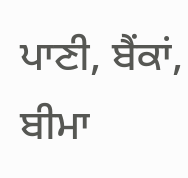ਪਾਣੀ, ਬੈਂਕਾਂ, ਬੀਮਾ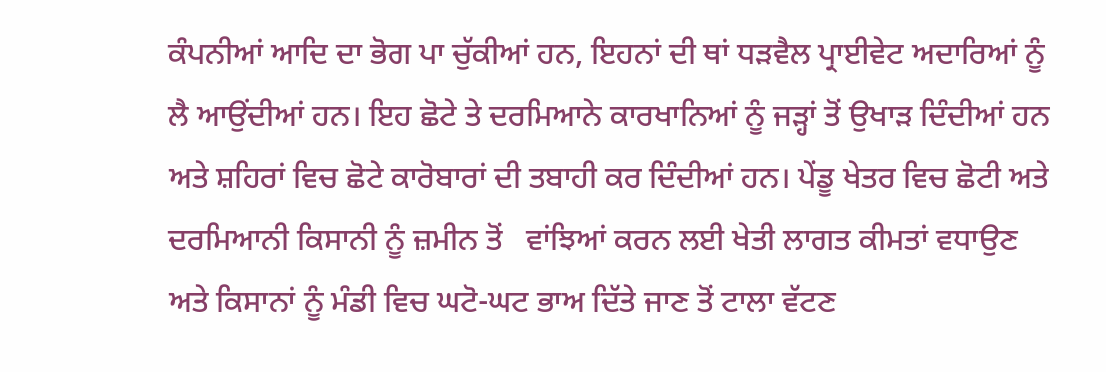ਕੰਪਨੀਆਂ ਆਦਿ ਦਾ ਭੋਗ ਪਾ ਚੁੱਕੀਆਂ ਹਨ, ਇਹਨਾਂ ਦੀ ਥਾਂ ਧੜਵੈਲ ਪ੍ਰਾਈਵੇਟ ਅਦਾਰਿਆਂ ਨੂੰ ਲੈ ਆਉਂਦੀਆਂ ਹਨ। ਇਹ ਛੋਟੇ ਤੇ ਦਰਮਿਆਨੇ ਕਾਰਖਾਨਿਆਂ ਨੂੰ ਜੜ੍ਹਾਂ ਤੋਂ ਉਖਾੜ ਦਿੰਦੀਆਂ ਹਨ ਅਤੇ ਸ਼ਹਿਰਾਂ ਵਿਚ ਛੋਟੇ ਕਾਰੋਬਾਰਾਂ ਦੀ ਤਬਾਹੀ ਕਰ ਦਿੰਦੀਆਂ ਹਨ। ਪੇਂਡੂ ਖੇਤਰ ਵਿਚ ਛੋਟੀ ਅਤੇ ਦਰਮਿਆਨੀ ਕਿਸਾਨੀ ਨੂੰ ਜ਼ਮੀਨ ਤੋਂ   ਵਾਂਝਿਆਂ ਕਰਨ ਲਈ ਖੇਤੀ ਲਾਗਤ ਕੀਮਤਾਂ ਵਧਾਉਣ ਅਤੇ ਕਿਸਾਨਾਂ ਨੂੰ ਮੰਡੀ ਵਿਚ ਘਟੋ-ਘਟ ਭਾਅ ਦਿੱਤੇ ਜਾਣ ਤੋਂ ਟਾਲਾ ਵੱਟਣ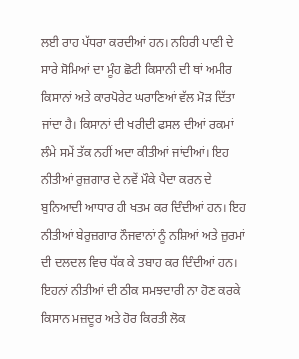ਲਈ ਰਾਹ ਪੱਧਰਾ ਕਰਦੀਆਂ ਹਨ। ਨਹਿਰੀ ਪਾਣੀ ਦੇ ਸਾਰੇ ਸੋਮਿਆਂ ਦਾ ਮੂੰਹ ਛੋਟੀ ਕਿਸਾਨੀ ਦੀ ਥਾਂ ਅਮੀਰ ਕਿਸਾਨਾਂ ਅਤੇ ਕਾਰਪੋਰੇਟ ਘਰਾਣਿਆਂ ਵੱਲ ਮੋੜ ਦਿੱਤਾ ਜਾਂਦਾ ਹੈ। ਕਿਸਾਨਾਂ ਦੀ ਖਰੀਦੀ ਫਸਲ ਦੀਆਂ ਰਕਮਾਂ ਲੰਮੇ ਸਮੇਂ ਤੱਕ ਨਹੀਂ ਅਦਾ ਕੀਤੀਆਂ ਜਾਂਦੀਆਂ। ਇਹ ਨੀਤੀਆਂ ਰੁਜ਼ਗਾਰ ਦੇ ਨਵੇਂ ਮੌਕੇ ਪੈਦਾ ਕਰਨ ਦੇ ਬੁਨਿਆਦੀ ਆਧਾਰ ਹੀ ਖਤਮ ਕਰ ਦਿੰਦੀਆਂ ਹਨ। ਇਹ ਨੀਤੀਆਂ ਬੇਰੁਜ਼ਗਾਰ ਨੌਜਵਾਨਾਂ ਨੂੰ ਨਸ਼ਿਆਂ ਅਤੇ ਜ਼ੁਰਮਾਂ ਦੀ ਦਲਦਲ ਵਿਚ ਧੱਕ ਕੇ ਤਬਾਹ ਕਰ ਦਿੰਦੀਆਂ ਹਨ।
ਇਹਨਾਂ ਨੀਤੀਆਂ ਦੀ ਠੀਕ ਸਮਝਦਾਰੀ ਨਾ ਹੋਣ ਕਰਕੇ ਕਿਸਾਨ ਮਜ਼ਦੂਰ ਅਤੇ ਹੋਰ ਕਿਰਤੀ ਲੋਕ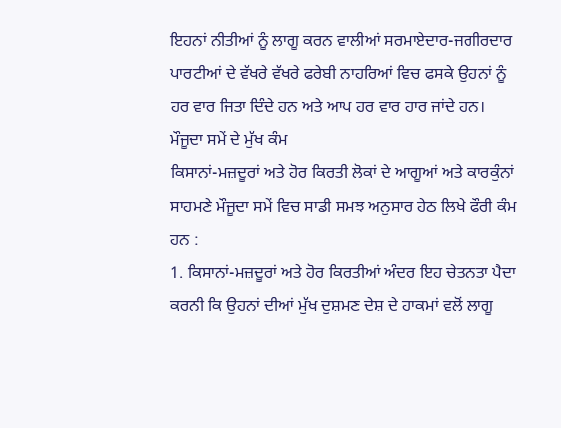ਇਹਨਾਂ ਨੀਤੀਆਂ ਨੂੰ ਲਾਗੂ ਕਰਨ ਵਾਲੀਆਂ ਸਰਮਾਏਦਾਰ-ਜਗੀਰਦਾਰ ਪਾਰਟੀਆਂ ਦੇ ਵੱਖਰੇ ਵੱਖਰੇ ਫਰੇਬੀ ਨਾਹਰਿਆਂ ਵਿਚ ਫਸਕੇ ਉਹਨਾਂ ਨੂੰ ਹਰ ਵਾਰ ਜਿਤਾ ਦਿੰਦੇ ਹਨ ਅਤੇ ਆਪ ਹਰ ਵਾਰ ਹਾਰ ਜਾਂਦੇ ਹਨ।
ਮੌਜੂਦਾ ਸਮੇਂ ਦੇ ਮੁੱਖ ਕੰਮ
ਕਿਸਾਨਾਂ-ਮਜ਼ਦੂਰਾਂ ਅਤੇ ਹੋਰ ਕਿਰਤੀ ਲੋਕਾਂ ਦੇ ਆਗੂਆਂ ਅਤੇ ਕਾਰਕੁੰਨਾਂ ਸਾਹਮਣੇ ਮੌਜੂਦਾ ਸਮੇਂ ਵਿਚ ਸਾਡੀ ਸਮਝ ਅਨੁਸਾਰ ਹੇਠ ਲਿਖੇ ਫੌਰੀ ਕੰਮ ਹਨ :
1. ਕਿਸਾਨਾਂ-ਮਜ਼ਦੂਰਾਂ ਅਤੇ ਹੋਰ ਕਿਰਤੀਆਂ ਅੰਦਰ ਇਹ ਚੇਤਨਤਾ ਪੈਦਾ ਕਰਨੀ ਕਿ ਉਹਨਾਂ ਦੀਆਂ ਮੁੱਖ ਦੁਸ਼ਮਣ ਦੇਸ਼ ਦੇ ਹਾਕਮਾਂ ਵਲੋਂ ਲਾਗੂ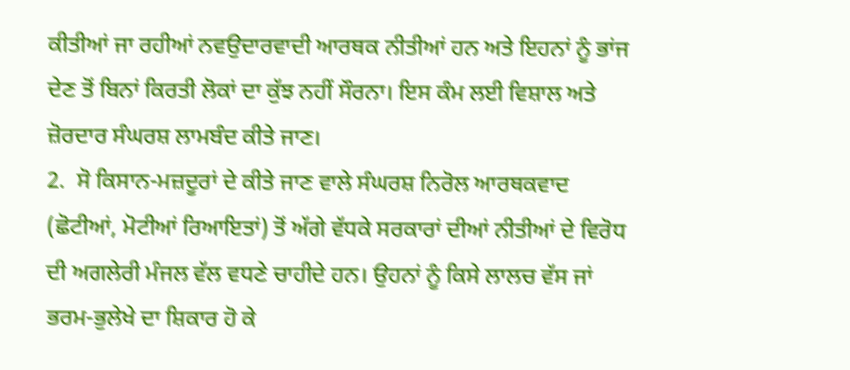ਕੀਤੀਆਂ ਜਾ ਰਹੀਆਂ ਨਵਉਦਾਰਵਾਦੀ ਆਰਥਕ ਨੀਤੀਆਂ ਹਨ ਅਤੇ ਇਹਨਾਂ ਨੂੰ ਭਾਂਜ ਦੇਣ ਤੋਂ ਬਿਨਾਂ ਕਿਰਤੀ ਲੋਕਾਂ ਦਾ ਕੁੱਝ ਨਹੀਂ ਸੌਰਨਾ। ਇਸ ਕੰਮ ਲਈ ਵਿਸ਼ਾਲ ਅਤੇ ਜ਼ੋਰਦਾਰ ਸੰਘਰਸ਼ ਲਾਮਬੰਦ ਕੀਤੇ ਜਾਣ।
2.  ਸੋ ਕਿਸਾਨ-ਮਜ਼ਦੂਰਾਂ ਦੇ ਕੀਤੇ ਜਾਣ ਵਾਲੇ ਸੰਘਰਸ਼ ਨਿਰੋਲ ਆਰਥਕਵਾਦ (ਛੋਟੀਆਂ, ਮੋਟੀਆਂ ਰਿਆਇਤਾਂ) ਤੋਂ ਅੱਗੇ ਵੱਧਕੇ ਸਰਕਾਰਾਂ ਦੀਆਂ ਨੀਤੀਆਂ ਦੇ ਵਿਰੋਧ ਦੀ ਅਗਲੇਰੀ ਮੰਜਲ ਵੱਲ ਵਧਣੇ ਚਾਹੀਦੇ ਹਨ। ਉਹਨਾਂ ਨੂੰ ਕਿਸੇ ਲਾਲਚ ਵੱਸ ਜਾਂ ਭਰਮ-ਭੁਲੇਖੇ ਦਾ ਸ਼ਿਕਾਰ ਹੋ ਕੇ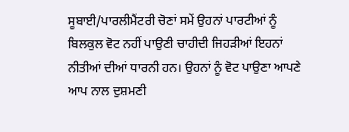ਸੂਬਾਈ/ਪਾਰਲੀਮੈਂਟਰੀ ਚੋਣਾਂ ਸਮੇਂ ਉਹਨਾਂ ਪਾਰਟੀਆਂ ਨੂੰ ਬਿਲਕੁਲ ਵੋਟ ਨਹੀਂ ਪਾਉਣੀ ਚਾਹੀਦੀ ਜਿਹੜੀਆਂ ਇਹਨਾਂ ਨੀਤੀਆਂ ਦੀਆਂ ਧਾਰਨੀ ਹਨ। ਉਹਨਾਂ ਨੂੰ ਵੋਟ ਪਾਉਣਾ ਆਪਣੇ ਆਪ ਨਾਲ ਦੁਸ਼ਮਣੀ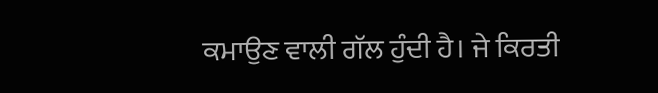ਕਮਾਉਣ ਵਾਲੀ ਗੱਲ ਹੁੰਦੀ ਹੈ। ਜੇ ਕਿਰਤੀ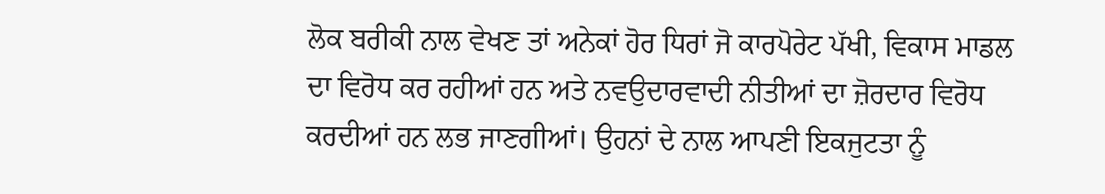ਲੋਕ ਬਰੀਕੀ ਨਾਲ ਵੇਖਣ ਤਾਂ ਅਨੇਕਾਂ ਹੋਰ ਧਿਰਾਂ ਜੋ ਕਾਰਪੋਰੇਟ ਪੱਖੀ, ਵਿਕਾਸ ਮਾਡਲ ਦਾ ਵਿਰੋਧ ਕਰ ਰਹੀਆਂ ਹਨ ਅਤੇ ਨਵਉਦਾਰਵਾਦੀ ਨੀਤੀਆਂ ਦਾ ਜ਼ੋਰਦਾਰ ਵਿਰੋਧ ਕਰਦੀਆਂ ਹਨ ਲਭ ਜਾਣਗੀਆਂ। ਉਹਨਾਂ ਦੇ ਨਾਲ ਆਪਣੀ ਇਕਜੁਟਤਾ ਨੂੰ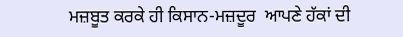ਮਜ਼ਬੂਤ ਕਰਕੇ ਹੀ ਕਿਸਾਨ-ਮਜ਼ਦੂਰ  ਆਪਣੇ ਹੱਕਾਂ ਦੀ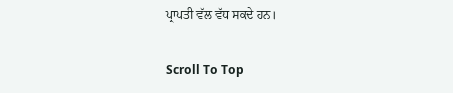ਪ੍ਰਾਪਤੀ ਵੱਲ ਵੱਧ ਸਕਦੇ ਹਨ।

Scroll To Top